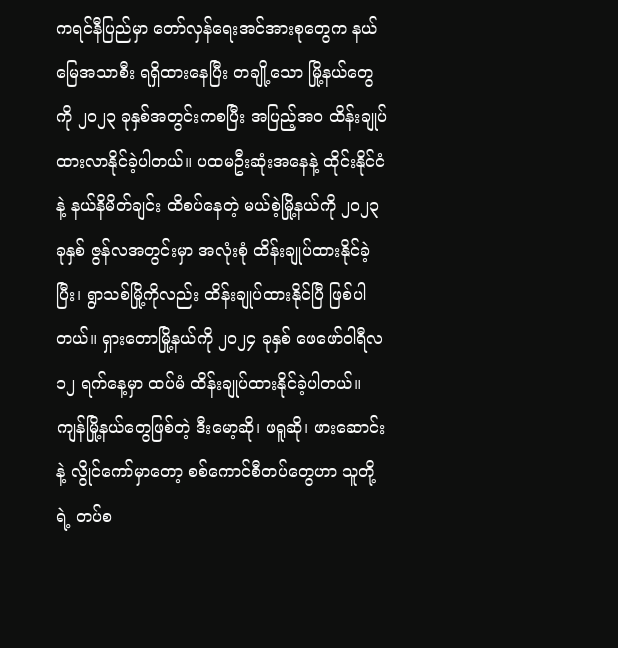ကရင်နီပြည်မှာ တော်လှန်ရေးအင်အားစုတွေက နယ်မြေအသာစီး ရရှိထားနေပြီး တချို့သော မြို့နယ်တွေကို ၂၀၂၃ ခုနှစ်အတွင်းကစပြီး အပြည့်အဝ ထိန်းချုပ်ထားလာနိုင်ခဲ့ပါတယ်။ ပထမဦးဆုံးအနေနဲ့ ထိုင်းနိုင်ငံနဲ့ နယ်နိမိတ်ချင်း ထိစပ်နေတဲ့ မယ်စဲ့မြို့နယ်ကို ၂၀၂၃ ခုနှစ် ဇွန်လအတွင်းမှာ အလုံးစုံ ထိန်းချုပ်ထားနိုင်ခဲ့ပြီး၊ ရွာသစ်မြို့ကိုလည်း ထိန်းချုပ်ထားနိုင်ပြီ ဖြစ်ပါတယ်။ ရှားတောမြို့နယ်ကို ၂၀၂၄ ခုနှစ် ဖေဖော်ဝါရီလ ၁၂ ရက်နေ့မှာ ထပ်မံ ထိန်းချုပ်ထားနိုင်ခဲ့ပါတယ်။
ကျန်မြို့နယ်တွေဖြစ်တဲ့ ဒီးမော့ဆို၊ ဖရူဆို၊ ဖားဆောင်းနဲ့ လွိုင်ကော်မှာတော့ စစ်ကောင်စီတပ်တွေဟာ သူတို့ရဲ့ တပ်စ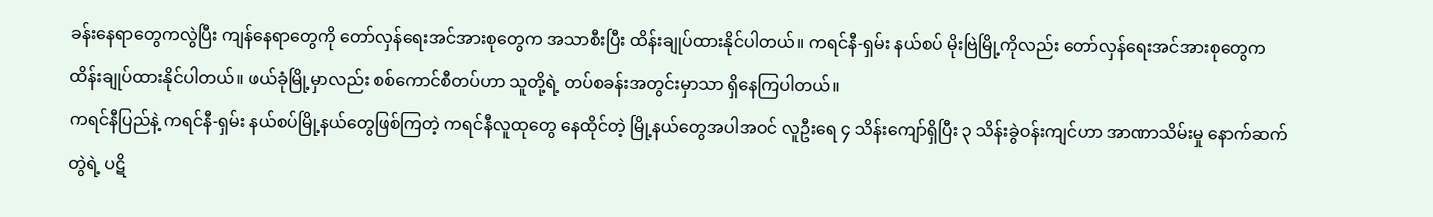ခန်းနေရာတွေကလွဲပြီး ကျန်နေရာတွေကို တော်လှန်ရေးအင်အားစုတွေက အသာစီးပြီး ထိန်းချုပ်ထားနိုင်ပါတယ်။ ကရင်နီ-ရှမ်း နယ်စပ် မိုးဗြဲမြို့ကိုလည်း တော်လှန်ရေးအင်အားစုတွေက ထိန်းချုပ်ထားနိုင်ပါတယ်။ ဖယ်ခုံမြို့မှာလည်း စစ်ကောင်စီတပ်ဟာ သူတို့ရဲ့ တပ်စခန်းအတွင်းမှာသာ ရှိနေကြပါတယ်။
ကရင်နီပြည်နဲ့ ကရင်နီ-ရှမ်း နယ်စပ်မြို့နယ်တွေဖြစ်ကြတဲ့ ကရင်နီလူထုတွေ နေထိုင်တဲ့ မြို့နယ်တွေအပါအဝင် လူဦးရေ ၄ သိန်းကျော်ရှိပြီး ၃ သိန်းခွဲဝန်းကျင်ဟာ အာဏာသိမ်းမှု နောက်ဆက်တွဲရဲ့ ပဋိ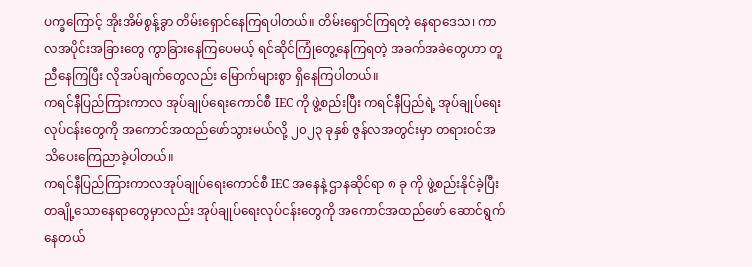ပက္ခကြောင့် အိုးအိမ်စွန့်ခွာ တိမ်းရှောင်နေကြရပါတယ်။ တိမ်းရှောင်ကြရတဲ့ နေရာဒေသ၊ ကာလအပိုင်းအခြားတွေ ကွာခြားနေကြပေမယ့် ရင်ဆိုင်ကြုံတွေ့နေကြရတဲ့ အခက်အခဲတွေဟာ တူညီနေကြပြီး လိုအပ်ချက်တွေလည်း မြောက်များစွာ ရှိနေကြပါတယ်။
ကရင်နီပြည်ကြားကာလ အုပ်ချုပ်ရေးကောင်စီ IEC ကို ဖွဲ့စည်းပြီး ကရင်နီပြည်ရဲ့ အုပ်ချုပ်ရေးလုပ်ငန်းတွေကို အကောင်အထည်ဖော်သွားမယ်လို့ ၂၀၂၃ ခုနှစ် ဇွန်လအတွင်းမှာ တရားဝင်အသိပေးကြေညာခဲ့ပါတယ်။
ကရင်နီပြည်ကြားကာလအုပ်ချုပ်ရေးကောင်စီ IEC အနေနဲ့ ဌာနဆိုင်ရာ ၈ ခု ကို ဖွဲ့စည်းနိုင်ခဲ့ပြီး တချို့သောနေရာတွေမှာလည်း အုပ်ချုပ်ရေးလုပ်ငန်းတွေကို အကောင်အထည်ဖော် ဆောင်ရွက်နေတယ်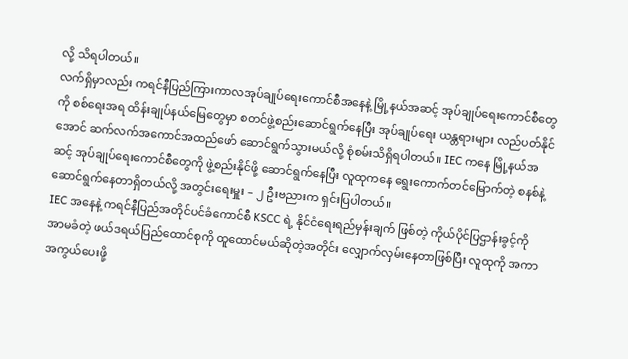လို့ သိရပါတယ်။
လက်ရှိမှာလည်း ကရင်နီပြည်ကြားကာလအုပ်ချုပ်ရေးကောင်စီအနေနဲ့ မြို့နယ်အဆင့် အုပ်ချုပ်ရေးကောင်စီတွေကို စစ်ရေးအရ ထိန်းချုပ်နယ်မြေတွေမှာ စတင်ဖွဲ့စည်းဆောင်ရွက်နေပြီး အုပ်ချုပ်ရေး ယန္တရားများ လည်ပတ်နိုင်အောင် ဆက်လက်အကောင်အထည်ဖော် ဆောင်ရွက်သွားမယ်လို့ စုံစမ်းသိရှိရပါတယ်။ IEC ကနေ မြို့နယ်အဆင့် အုပ်ချုပ်ရေးကောင်စီတွေကို ဖွဲ့စည်းနိုင်ဖို့ ဆောင်ရွက်နေပြီး လူထုကနေ ရွေးကောက်တင်မြောက်တဲ့ စနစ်နဲ့ ဆောင်ရွက်နေတာရှိတယ်လို့ အတွင်းရေးမှူး – ၂ ဦးဗညားက ရှင်းပြပါတယ်။
IEC အနေနဲ့ ကရင်နီပြည်အတိုင်ပင်ခံကောင်စီ KSCC ရဲ့ နိုင်ငံရေးရည်မှန်းချက် ဖြစ်တဲ့ ကိုယ်ပိုင်ပြဌာန်းခွင့်ကို အာမခံတဲ့ ဖယ်ဒရယ်ပြည်ထောင်စုကို ထူထောင်မယ်ဆိုတဲ့အတိုင်း လျှောက်လှမ်းနေတာဖြစ်ပြီး လူထုကို အကာအကွယ်ပေးဖို့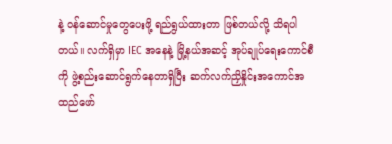နဲ့ ဝန်ဆောင်မှုတွေပေးဖို့ ရည်ရွယ်ထားတာ ဖြစ်တယ်လို့ သိရပါတယ်။ လက်ရှိမှာ IEC အနေနဲ့ မြို့နယ်အဆင့် အုပ်ချုပ်ရေးကောင်စီကို ဖွဲ့စည်းဆောင်ရွက်နေတာရှိပြီး ဆက်လက်ညှိနှိုင်းအကောင်အထည်ဖော်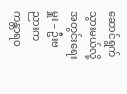ဆောင်ရွက်သွားမယ်လို့ အတွင်းရေးမှူး – ဦးဗညားက ကန္တာရဝ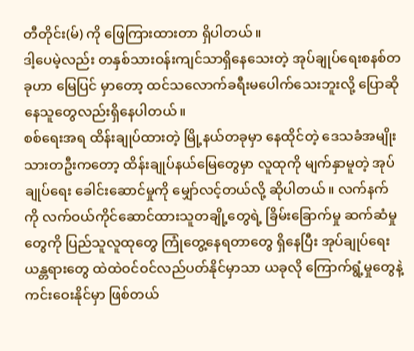တီတိုင်း(မ်) ကို ဖြေကြားထားတာ ရှိပါတယ်။
ဒါ့ပေမဲ့လည်း တနှစ်သားဝန်းကျင်သာရှိနေသေးတဲ့ အုပ်ချုပ်ရေးစနစ်တခုဟာ မြေပြင် မှာတော့ ထင်သလောက်ခရီးမပေါက်သေးဘူးလို့ ပြောဆိုနေသူတွေလည်းရှိနေပါတယ်။
စစ်ရေးအရ ထိန်းချုပ်ထားတဲ့ မြို့နယ်တခုမှာ နေထိုင်တဲ့ ဒေသခံအမျိုးသားတဦးကတော့ ထိန်းချုပ်နယ်မြေတွေမှာ လူထုကို မျက်နှာမူတဲ့ အုပ်ချုပ်ရေး ခေါင်းဆောင်မှုကို မျှော်လင့်တယ်လို့ ဆိုပါတယ်။ လက်နက်ကို လက်ဝယ်ကိုင်ဆောင်ထားသူတချို့တွေရဲ့ ခြိမ်းခြောက်မှု ဆက်ဆံမှုတွေကို ပြည်သူလူထုတွေ ကြုံတွေ့နေရတာတွေ ရှိနေပြီး အုပ်ချုပ်ရေးယန္တရားတွေ ထဲထဲဝင်ဝင်လည်ပတ်နိုင်မှာသာ ယခုလို ကြောက်ရွံ့မှုတွေနဲ့ ကင်းဝေးနိုင်မှာ ဖြစ်တယ်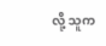လို့ သူက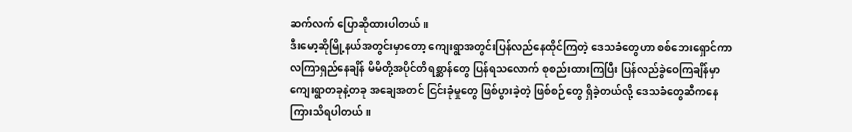ဆက်လက် ပြောဆိုထားပါတယ်။
ဒီးမော့ဆိုမြို့နယ်အတွင်းမှာတော့ ကျေးရွာအတွင်းပြန်လည်နေထိုင်ကြတဲ့ ဒေသခံတွေဟာ စစ်ဘေးရှောင်ကာလကြာရှည်နေချိန် မိမိတို့အပိုင်တိရစ္ဆာန်တွေ ပြန်ရသလောက် စုစည်းထားကြပြီး ပြန်လည်ခွဲဝေကြချိန်မှာ ကျေးရွာတခုနဲ့တခု အချေအတင် ငြင်းခုံမှုတွေ ဖြစ်ပွားခဲ့တဲ့ ဖြစ်စဉ်တွေ ရှိခဲ့တယ်လို့ ဒေသခံတွေဆီကနေ ကြားသိရပါတယ်။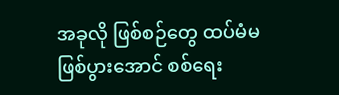အခုလို ဖြစ်စဉ်တွေ ထပ်မံမဖြစ်ပွားအောင် စစ်ရေး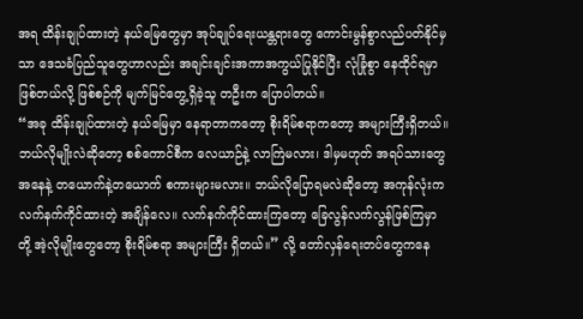အရ ထိန်းချုပ်ထားတဲ့ နယ်မြေတွေမှာ အုပ်ချုပ်ရေးယန္တရားတွေ ကောင်းမွန်စွာလည်ပတ်နိုင်မှသာ ဒေသခံပြည်သူတွေဟာလည်း အချင်းချင်းအကာအကွယ်ပြုနိုင်ပြီး လုံခြုံစွာ နေထိုင်ရမှာဖြစ်တယ်လို့ ဖြစ်စဉ်ကို မျက်မြင်တွေ့ရှိခဲ့သူ တဦးက ပြောပါတယ်။
“အခု ထိန်းချုပ်ထားတဲ့ နယ်မြေမှာ နေရာတာကတော့ စိုးရိမ်စရာကတော့ အများကြီးရှိတယ်။ ဘယ်လိုမျိုးလဲဆိုတော့ စစ်ကောင်စီက လေယာဉ်နဲ့ လာကြဲမလား၊ ဒါမှမဟုတ် အရပ်သားတွေအနေနဲ့ တယောက်နဲ့တယောက် စကားများမလား။ ဘယ်လိုပြောရမလဲဆိုတော့ အကုန်လုံးက လက်နက်ကိုင်ထားတဲ့ အချိန်လေ။ လက်နက်ကိုင်ထားကြတော့ ခြေလွန်လက်လွန်ဖြစ်ကြမှာတို့ အဲ့လိုမျိုးတွေတော့ စိုးရိမ်စရာ အများကြီး ရှိတယ်။” လို့ တော်လှန်ရေးတပ်တွေကနေ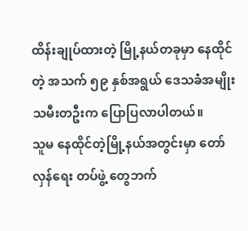ထိန်းချုပ်ထားတဲ့ မြို့နယ်တခုမှာ နေထိုင်တဲ့ အသက် ၅၉ နှစ်အရွယ် ဒေသခံအမျိုးသမီးတဦးက ပြောပြလာပါတယ်။
သူမ နေထိုင်တဲ့မြို့နယ်အတွင်းမှာ တော်လှန်ရေး တပ်ဖွဲ့ တွေဘက်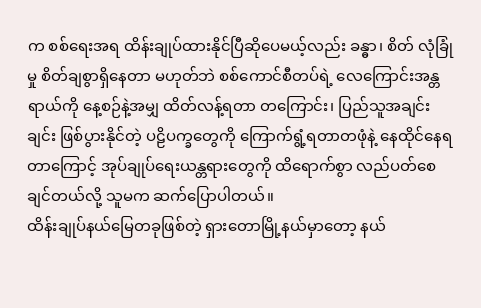က စစ်ရေးအရ ထိန်းချုပ်ထားနိုင်ပြီဆိုပေမယ့်လည်း ခန္ဓာ၊ စိတ် လုံခြုံမှု စိတ်ချစွာရှိနေတာ မဟုတ်ဘဲ စစ်ကောင်စီတပ်ရဲ့ လေကြောင်းအန္တရာယ်ကို နေ့စဉ်နဲ့အမျှ ထိတ်လန့်ရတာ တကြောင်း၊ ပြည်သူအချင်းချင်း ဖြစ်ပွားနိုင်တဲ့ ပဠိပက္ခတွေကို ကြောက်ရွံ့ရတာတဖုံနဲ့ နေထိုင်နေရတာကြောင့် အုပ်ချုပ်ရေးယန္တရားတွေကို ထိရောက်စွာ လည်ပတ်စေချင်တယ်လို့ သူမက ဆက်ပြောပါတယ်။
ထိန်းချုပ်နယ်မြေတခုဖြစ်တဲ့ ရှားတောမြို့နယ်မှာတော့ နယ်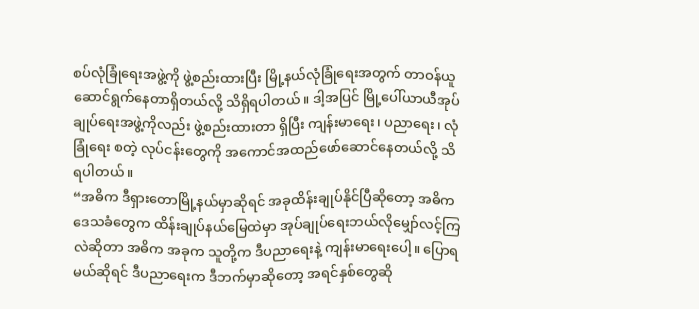စပ်လုံခြုံရေးအဖွဲ့ကို ဖွဲ့စည်းထားပြီး မြို့နယ်လုံခြုံရေးအတွက် တာဝန်ယူဆောင်ရွက်နေတာရှိတယ်လို့ သိရှိရပါတယ်။ ဒါ့အပြင် မြို့ပေါ်ယာယီအုပ်ချုပ်ရေးအဖွဲ့ကိုလည်း ဖွဲ့စည်းထားတာ ရှိပြီး ကျန်းမာရေး၊ ပညာရေး၊ လုံခြုံရေး စတဲ့ လုပ်ငန်းတွေကို အကောင်အထည်ဖော်ဆောင်နေတယ်လို့ သိရပါတယ်။
“အဓိက ဒီရှားတောမြို့နယ်မှာဆိုရင် အခုထိန်းချုပ်နိုင်ပြီဆိုတော့ အဓိကဒေသခံတွေက ထိန်းချုပ်နယ်မြေထဲမှာ အုပ်ချုပ်ရေးဘယ်လိုမျှော်လင့်ကြလဲဆိုတာ အဓိက အခုက သူတို့က ဒီပညာရေးနဲ့ ကျန်းမာရေးပေါ့။ ပြောရမယ်ဆိုရင် ဒီပညာရေးက ဒီဘက်မှာဆိုတော့ အရင်နှစ်တွေဆို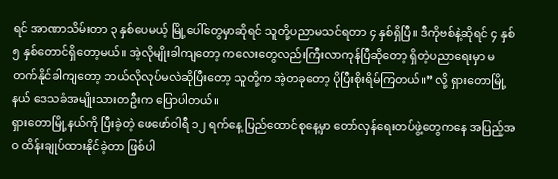ရင် အာဏာသိမ်းတာ ၃ နှစ်ပေမယ့် မြို့ပေါ်တွေမှာဆိုရင် သူတို့ပညာမသင်ရတာ ၄ နှစ်ရှိပြီ။ ဒီကိုဗစ်နဲ့ဆိုရင် ၄ နှစ် ၅ နှစ်တောင်ရှိတော့မယ်။ အဲ့လိုမျိုးခါကျတော့ ကလေးတွေလည်းကြီးလာကုန်ပြီဆိုတော့ ရှိတဲ့ပညာရေးမှာ မတက်နိုင်ခါကျတော့ ဘယ်လိုလုပ်မလဲဆိုပြီးတော့ သူတို့က အဲ့တခုတော့ ပိုပြီးစိုးရိမ်ကြတယ်။” လို့ ရှားတောမြို့နယ် ဒေသခံအမျိုးသားတဦးက ပြောပါတယ်။
ရှားတောမြို့နယ်ကို ပြီးခဲ့တဲ့ ဖေဖော်ဝါရီ ၁၂ ရက်နေ့ ပြည်ထောင်စုနေ့မှာ တော်လှန်ရေးတပ်ဖွဲ့တွေကနေ အပြည့်အဝ ထိန်းချုပ်ထားနိုင်ခဲ့တာ ဖြစ်ပါ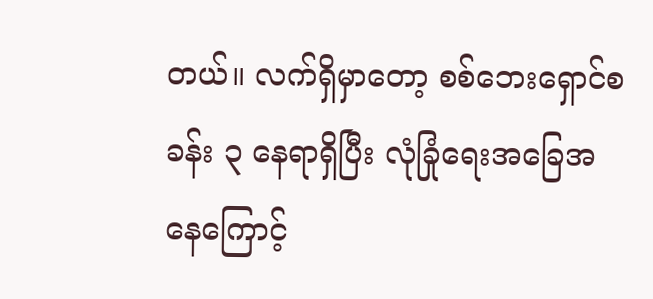တယ်။ လက်ရှိမှာတော့ စစ်ဘေးရှောင်စခန်း ၃ နေရာရှိပြီး လုံခြုံရေးအခြေအနေကြောင့်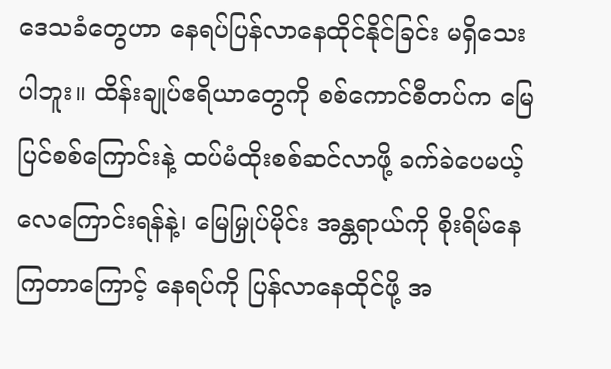ဒေသခံတွေဟာ နေရပ်ပြန်လာနေထိုင်နိုင်ခြင်း မရှိသေးပါဘူး။ ထိန်းချုပ်ဧရိယာတွေကို စစ်ကောင်စီတပ်က မြေပြင်စစ်ကြောင်းနဲ့ ထပ်မံထိုးစစ်ဆင်လာဖို့ ခက်ခဲပေမယ့် လေကြောင်းရန်နဲ့၊ မြေမြှုပ်မိုင်း အန္တရာယ်ကို စိုးရိမ်နေကြတာကြောင့် နေရပ်ကို ပြန်လာနေထိုင်ဖို့ အ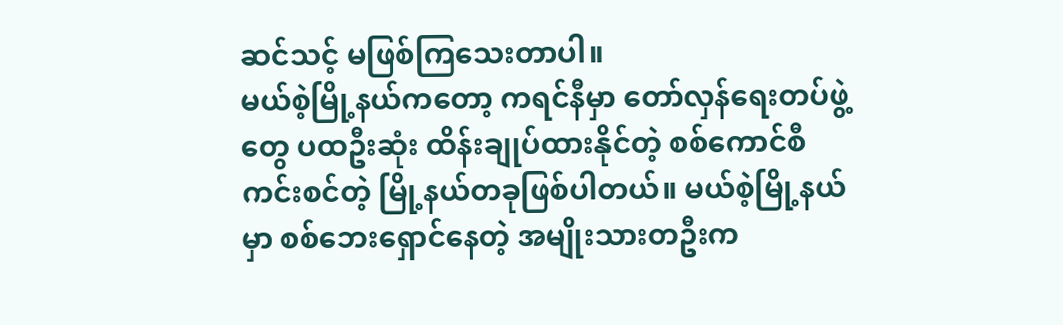ဆင်သင့် မဖြစ်ကြသေးတာပါ။
မယ်စဲ့မြို့နယ်ကတော့ ကရင်နီမှာ တော်လှန်ရေးတပ်ဖွဲ့တွေ ပထဦးဆုံး ထိန်းချုပ်ထားနိုင်တဲ့ စစ်ကောင်စီ ကင်းစင်တဲ့ မြို့နယ်တခုဖြစ်ပါတယ်။ မယ်စဲ့မြို့နယ်မှာ စစ်ဘေးရှောင်နေတဲ့ အမျိုးသားတဦးက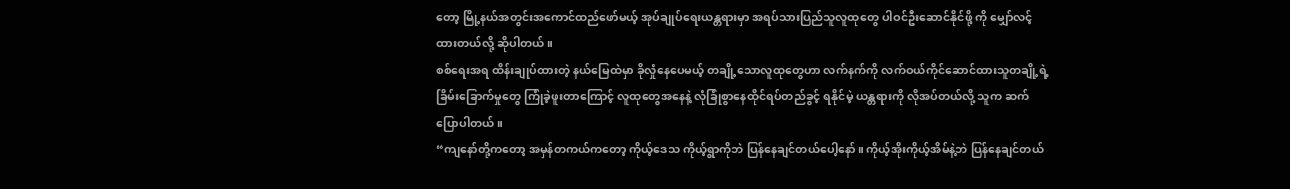တော့ မြို့နယ်အတွင်းအကောင်ထည်ဖော်မယ့် အုပ်ချုပ်ရေးယန္တရားမှာ အရပ်သားပြည်သူလူထုတွေ ပါဝင်ဦးဆောင်နိုင်ဖို့ ကို မျှော်လင့်ထားတယ်လို့ ဆိုပါတယ်။
စစ်ရေးအရ ထိန်းချုပ်ထားတဲ့ နယ်မြေထဲမှာ ခိုလှုံနေပေမယ့် တချို့သောလူထုတွေဟာ လက်နက်ကို လက်ဝယ်ကိုင်ဆောင်ထားသူတချို့ရဲ့ ခြိမ်းခြောက်မှုတွေ ကြုံခဲ့ဖူးတာကြောင့် လူထုတွေအနေနဲ့ လုံခြုံစွာနေထိုင်ရပ်တည်ခွင့် ရနိုင်မဲ့ ယန္တရားကို လိုအပ်တယ်လို့ သူက ဆက်ပြောပါတယ်။
“ကျနော်တို့ကတော့ အမှန်တကယ်ကတော့ ကိုယ့်ဒေသ ကိုယ့်ရွာကိုဘဲ ပြန်နေချင်တယ်ပေါ့နော်။ ကိုယ့်အိုးကိုယ့်အိမ်နဲ့ဘဲ ပြန်နေချင်တယ်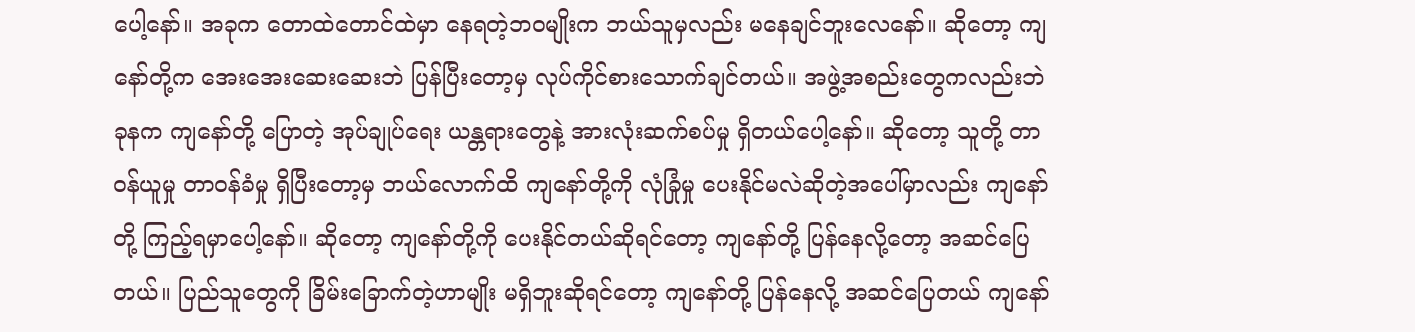ပေါ့နော်။ အခုက တောထဲတောင်ထဲမှာ နေရတဲ့ဘဝမျိုးက ဘယ်သူမှလည်း မနေချင်ဘူးလေနော်။ ဆိုတော့ ကျနော်တို့က အေးအေးဆေးဆေးဘဲ ပြန်ပြီးတော့မှ လုပ်ကိုင်စားသောက်ချင်တယ်။ အဖွဲ့အစည်းတွေကလည်းဘဲ ခုနက ကျနော်တို့ ပြောတဲ့ အုပ်ချုပ်ရေး ယန္တရားတွေနဲ့ အားလုံးဆက်စပ်မှု ရှိတယ်ပေါ့နော်။ ဆိုတော့ သူတို့ တာဝန်ယူမှု တာဝန်ခံမှု ရှိပြီးတော့မှ ဘယ်လောက်ထိ ကျနော်တို့ကို လုံခြုံမှု ပေးနိုင်မလဲဆိုတဲ့အပေါ်မှာလည်း ကျနော်တို့ ကြည့်ရမှာပေါ့နော်။ ဆိုတော့ ကျနော်တို့ကို ပေးနိုင်တယ်ဆိုရင်တော့ ကျနော်တို့ ပြန်နေလို့တော့ အဆင်ပြေတယ်။ ပြည်သူတွေကို ခြိမ်းခြောက်တဲ့ဟာမျိုး မရှိဘူးဆိုရင်တော့ ကျနော်တို့ ပြန်နေလို့ အဆင်ပြေတယ် ကျနော်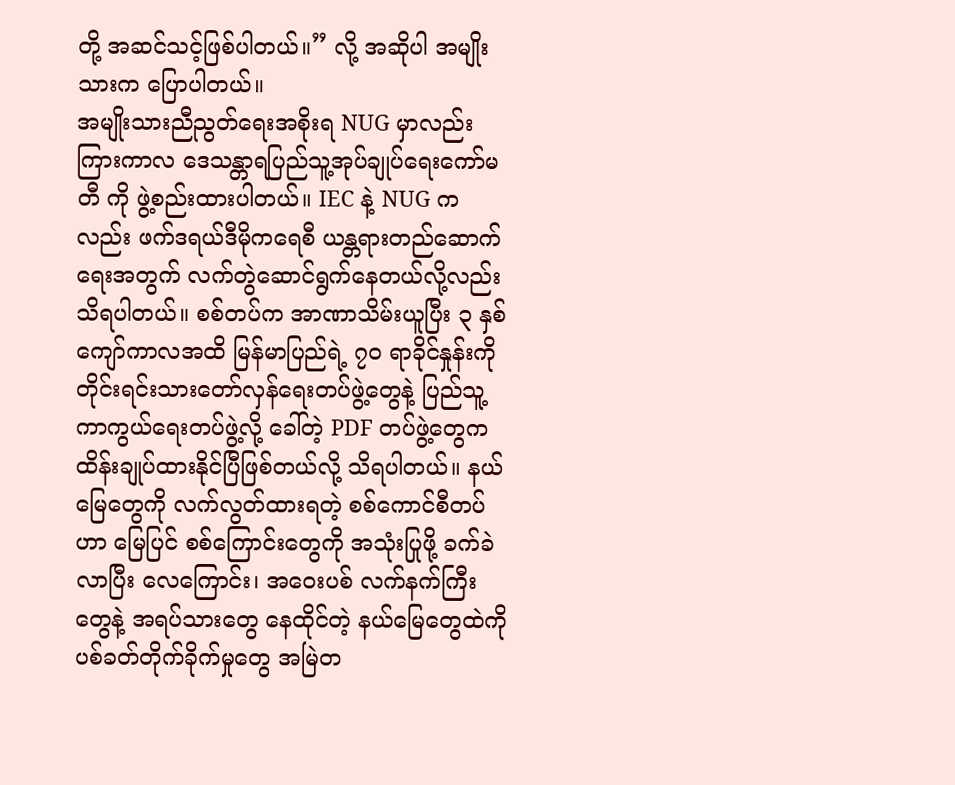တို့ အဆင်သင့်ဖြစ်ပါတယ်။” လို့ အဆိုပါ အမျိုးသားက ပြောပါတယ်။
အမျိုးသားညီညွတ်ရေးအစိုးရ NUG မှာလည်း ကြားကာလ ဒေသန္တာရပြည်သူ့အုပ်ချုပ်ရေးကော်မတီ ကို ဖွဲ့စည်းထားပါတယ်။ IEC နဲ့ NUG ကလည်း ဖက်ဒရယ်ဒီမိုကရေစီ ယန္တရားတည်ဆောက်ရေးအတွက် လက်တွဲဆောင်ရွက်နေတယ်လို့လည်း သိရပါတယ်။ စစ်တပ်က အာဏာသိမ်းယူပြီး ၃ နှစ်ကျော်ကာလအထိ မြန်မာပြည်ရဲ့ ၇၀ ရာခိုင်နှုန်းကို တိုင်းရင်းသားတော်လှန်ရေးတပ်ဖွဲ့တွေနဲ့ ပြည်သူ့ကာကွယ်ရေးတပ်ဖွဲ့လို့ ခေါ်တဲ့ PDF တပ်ဖွဲ့တွေက ထိန်းချုပ်ထားနိုင်ပြီဖြစ်တယ်လို့ သိရပါတယ်။ နယ်မြေတွေကို လက်လွတ်ထားရတဲ့ စစ်ကောင်စီတပ်ဟာ မြေပြင် စစ်ကြောင်းတွေကို အသုံးပြုဖို့ ခက်ခဲလာပြီး လေကြောင်း၊ အဝေးပစ် လက်နက်ကြီးတွေနဲ့ အရပ်သားတွေ နေထိုင်တဲ့ နယ်မြေတွေထဲကို ပစ်ခတ်တိုက်ခိုက်မှုတွေ အမြဲတ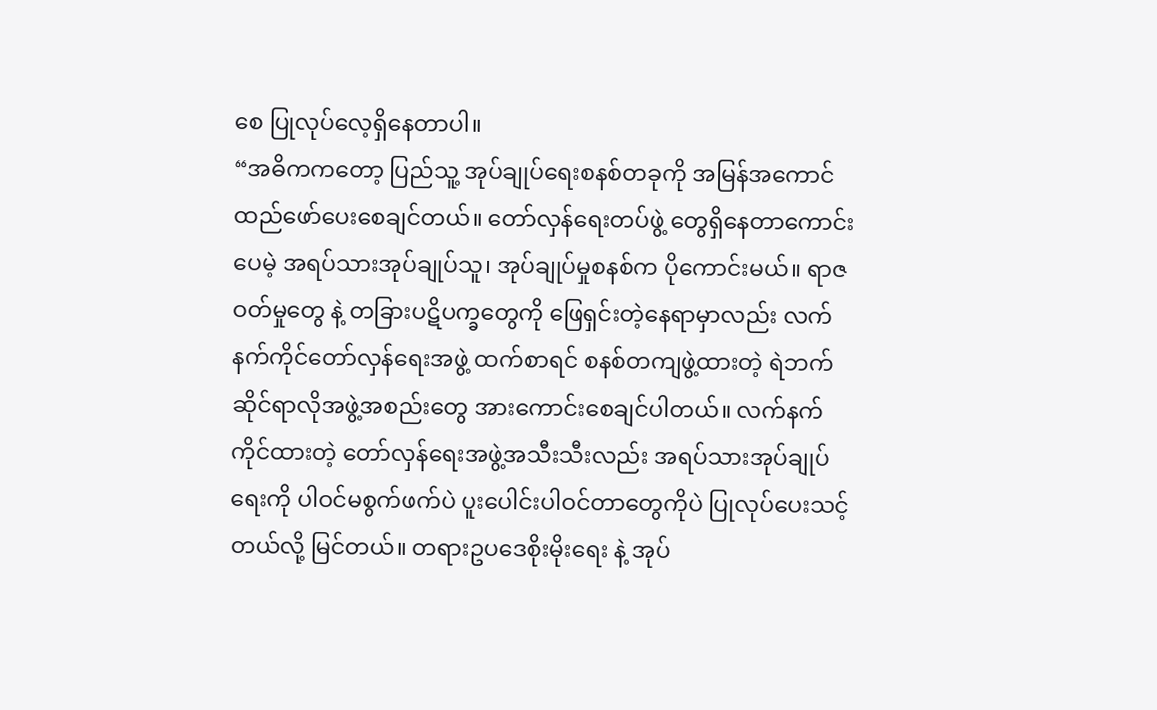စေ ပြုလုပ်လေ့ရှိနေတာပါ။
“အဓိကကတော့ ပြည်သူ့ အုပ်ချုပ်ရေးစနစ်တခုကို အမြန်အကောင်ထည်ဖော်ပေးစေချင်တယ်။ တော်လှန်ရေးတပ်ဖွဲ့ တွေရှိနေတာကောင်းပေမဲ့ အရပ်သားအုပ်ချုပ်သူ၊ အုပ်ချုပ်မှုစနစ်က ပိုကောင်းမယ်။ ရာဇဝတ်မှုတွေ နဲ့ တခြားပဋိပက္ခတွေကို ဖြေရှင်းတဲ့နေရာမှာလည်း လက်နက်ကိုင်တော်လှန်ရေးအဖွဲ့ ထက်စာရင် စနစ်တကျဖွဲ့ထားတဲ့ ရဲဘက်ဆိုင်ရာလိုအဖွဲ့အစည်းတွေ အားကောင်းစေချင်ပါတယ်။ လက်နက်ကိုင်ထားတဲ့ တော်လှန်ရေးအဖွဲ့အသီးသီးလည်း အရပ်သားအုပ်ချုပ်ရေးကို ပါဝင်မစွက်ဖက်ပဲ ပူးပေါင်းပါဝင်တာတွေကိုပဲ ပြုလုပ်ပေးသင့်တယ်လို့ မြင်တယ်။ တရားဥပဒေစိုးမိုးရေး နဲ့ အုပ်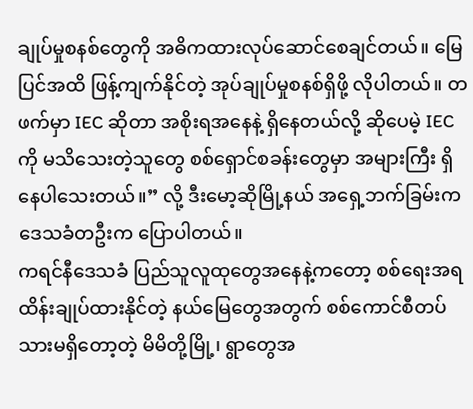ချုပ်မှုစနစ်တွေကို အဓိကထားလုပ်ဆောင်စေချင်တယ်။ မြေပြင်အထိ ဖြန့်ကျက်နိုင်တဲ့ အုပ်ချုပ်မှုစနစ်ရှိဖို့ လိုပါတယ်။ တဖက်မှာ IEC ဆိုတာ အစိုးရအနေနဲ့ ရှိနေတယ်လို့ ဆိုပေမဲ့ IEC ကို မသိသေးတဲ့သူတွေ စစ်ရှောင်စခန်းတွေမှာ အများကြီး ရှိနေပါသေးတယ်။” လို့ ဒီးမော့ဆိုမြို့နယ် အရှေ့ဘက်ခြမ်းက ဒေသခံတဦးက ပြောပါတယ်။
ကရင်နီဒေသခံ ပြည်သူလူထုတွေအနေနဲ့ကတော့ စစ်ရေးအရထိန်းချုပ်ထားနိုင်တဲ့ နယ်မြေတွေအတွက် စစ်ကောင်စီတပ်သားမရှိတော့တဲ့ မိမိတို့မြို့၊ ရွာတွေအ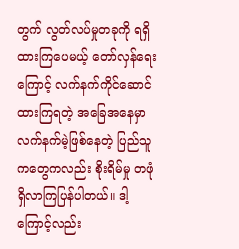တွက် လွတ်လပ်မှုတခုကို ရရှိထားကြပေမယ့် တော်လှန်ရေးကြောင့် လက်နက်ကိုင်ဆောင်ထားကြရတဲ့ အခြေအနေမှာ လက်နက်မဲ့ဖြစ်နေတဲ့ ပြည်သူကတွေကလည်း စိုးရိမ်မှု တဖုံ ရှိလာကြပြန်ပါတယ်။ ဒါ့ကြောင့်လည်း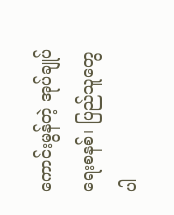ကောင်းမွန်တဲ့ အုပ်ချုပ်ရေးစနစ်၊ ပြည်သူတွေ ပါ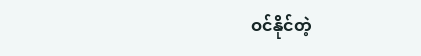ဝင်နိုင်တဲ့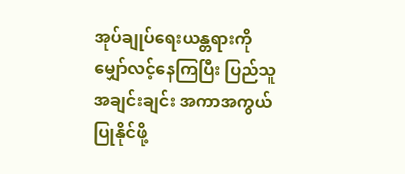အုပ်ချုပ်ရေးယန္တရားကို မျှော်လင့်နေကြပြီး ပြည်သူအချင်းချင်း အကာအကွယ်ပြုနိုင်ဖို့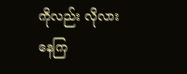ကိုလည်း လိုလားနေကြ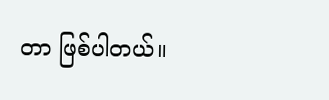တာ ဖြစ်ပါတယ်။